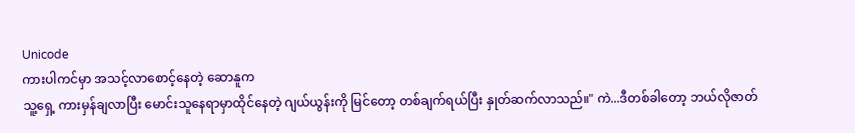Unicode
ကားပါကင်မှာ အသင့်လာစောင့်နေတဲ့ ဆောနူက
သူ့ရှေ့ ကားမှန်ချလာပြီး မောင်းသူနေရာမှာထိုင်နေတဲ့ ဂျယ်ယွန်းကို မြင်တော့ တစ်ချက်ရယ်ပြီး နှုတ်ဆက်လာသည်။" ကဲ...ဒီတစ်ခါတော့ ဘယ်လိုဇာတ်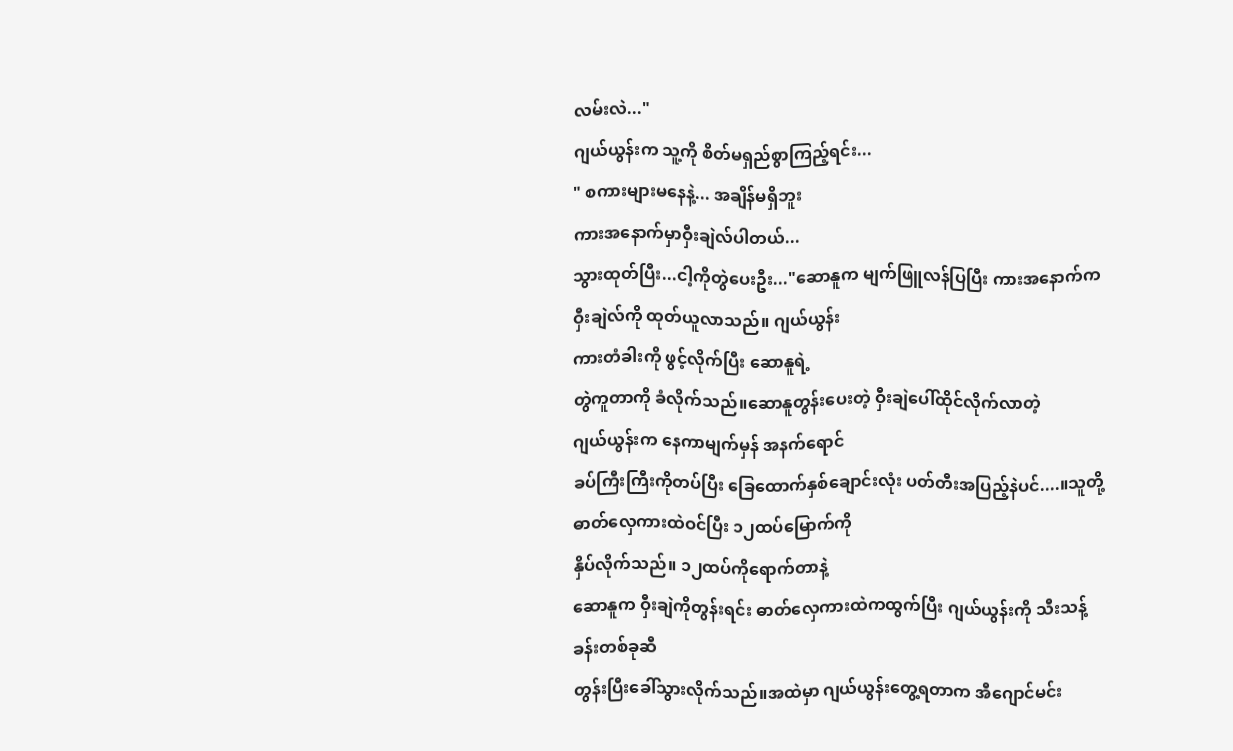လမ်းလဲ..."
ဂျယ်ယွန်းက သူ့ကို စိတ်မရှည်စွာကြည့်ရင်း...
" စကားများမနေနဲ့... အချိန်မရှိဘူး
ကားအနောက်မှာဝှီးချဲလ်ပါတယ်...
သွားထုတ်ပြီး...ငါ့ကိုတွဲပေးဦး..."ဆောနူက မျက်ဖြူလန်ပြပြီး ကားအနောက်က
ဝှီးချဲလ်ကို ထုတ်ယူလာသည်။ ဂျယ်ယွန်း
ကားတံခါးကို ဖွင့်လိုက်ပြီး ဆောနူရဲ့
တွဲကူတာကို ခံလိုက်သည်။ဆောနူတွန်းပေးတဲ့ ဝှီးချဲပေါ်ထိုင်လိုက်လာတဲ့
ဂျယ်ယွန်းက နေကာမျက်မှန် အနက်ရောင်
ခပ်ကြီးကြီးကိုတပ်ပြီး ခြေထောက်နှစ်ချောင်းလုံး ပတ်တီးအပြည့်နဲပင်....။သူတို့ ဓာတ်လှေကားထဲဝင်ပြီး ၁၂ထပ်မြောက်ကို
နှိပ်လိုက်သည်။ ၁၂ထပ်ကိုရောက်တာနဲ့
ဆောနူက ဝှီးချဲကိုတွန်းရင်း ဓာတ်လှေကားထဲကထွက်ပြီး ဂျယ်ယွန်းကို သီးသန့်ခန်းတစ်ခုဆီ
တွန်းပြီးခေါ်သွားလိုက်သည်။အထဲမှာ ဂျယ်ယွန်းတွေ့ရတာက အီဂျောင်မင်း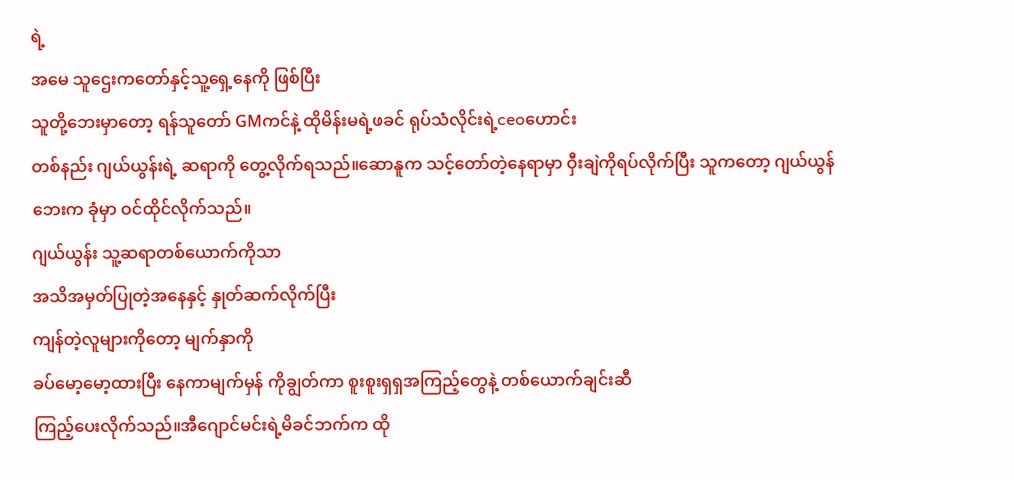ရဲ့
အမေ သူဌေးကတော်နှင့်သူ့ရှေ့နေကို ဖြစ်ပြီး
သူတို့ဘေးမှာတော့ ရန်သူတော် GMကင်နဲ့ ထိုမိန်းမရဲ့ဖခင် ရုပ်သံလိုင်းရဲ့ceoဟောင်း
တစ်နည်း ဂျယ်ယွန်းရဲ့ ဆရာကို တွေ့လိုက်ရသည်။ဆောနူက သင့်တော်တဲ့နေရာမှာ ဝှီးချဲကိုရပ်လိုက်ပြီး သူကတော့ ဂျယ်ယွန်ဘေးက ခုံမှာ ဝင်ထိုင်လိုက်သည်။
ဂျယ်ယွန်း သူ့ဆရာတစ်ယောက်ကိုသာ
အသိအမှတ်ပြုတဲ့အနေနှင့် နှုတ်ဆက်လိုက်ပြီး
ကျန်တဲ့လူများကိုတော့ မျက်နှာကို
ခပ်မော့မော့ထားပြီး နေကာမျက်မှန် ကိုချွတ်ကာ စူးစူးရှရှအကြည့်တွေနဲ့ တစ်ယောက်ချင်းဆီ
ကြည့်ပေးလိုက်သည်။အီဂျောင်မင်းရဲ့မိခင်ဘက်က ထို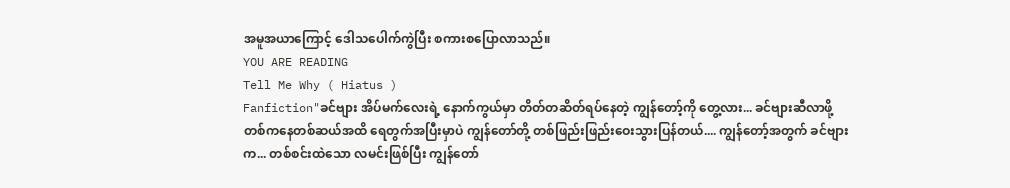အမူအယာကြောင့် ဒေါသပေါက်ကွဲပြီး စကားစပြောလာသည်။
YOU ARE READING
Tell Me Why ( Hiatus )
Fanfiction"ခင်ဗျား အိပ်မက်လေးရဲ့ နောက်ကွယ်မှာ တိတ်တဆိတ်ရပ်နေတဲ့ ကျွန်တော့်ကို တွေ့လား... ခင်ဗျားဆီလာဖို့ တစ်ကနေတစ်ဆယ်အထိ ရေတွက်အပြီးမှာပဲ ကျွန်တော်တို့ တစ်ဖြည်းဖြည်းဝေးသွားပြန်တယ်.... ကျွန်တော့်အတွက် ခင်ဗျားက... တစ်စင်းထဲသော လမင်းဖြစ်ပြီး ကျွန်တော်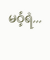မဝံ့ရဲ...